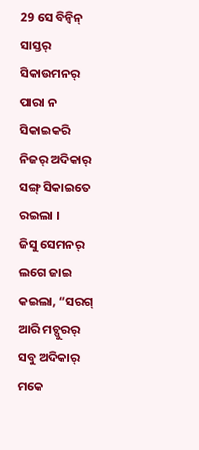29 ସେ ବିନ୍ବିନ୍ ସାସ୍ତର୍ ସିକାଉମନର୍ ପାରା ନ ସିକାଇକରି ନିଜର୍ ଅଦିକାର୍ ସଙ୍ଗ୍ ସିକାଇତେ ରଇଲା ।
ଜିସୁ ସେମନର୍ ଲଗେ ଜାଇ କଇଲା, “ସରଗ୍ ଆରି ମଚ୍ପୁରର୍ ସବୁ ଅଦିକାର୍ ମକେ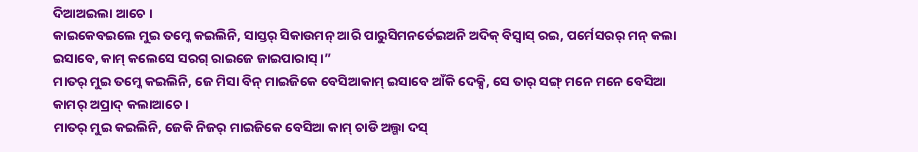ଦିଆଅଇଲା ଆଚେ ।
କାଇକେବଇଲେ ମୁଇ ତମ୍କେ କଇଲିନି, ସାସ୍ତର୍ ସିକାଉମନ୍ ଆରି ପାରୁସିମନର୍ତେଇଅନି ଅଦିକ୍ ବିସ୍ବାସ୍ ରଇ, ପର୍ମେସରର୍ ମନ୍ କଲା ଇସାବେ, କାମ୍ କଲେସେ ସରଗ୍ ରାଇଜେ ଜାଇପାରାସ୍ ।”
ମାତର୍ ମୁଇ ତମ୍କେ କଇଲିନି, ଜେ ମିସା ବିନ୍ ମାଇଜିକେ ବେସିଆକାମ୍ ଇସାବେ ଆଁକି ଦେକ୍ସି, ସେ ତାର୍ ସଙ୍ଗ୍ ମନେ ମନେ ବେସିଆ କାମର୍ ଅପ୍ରାଦ୍ କଲାଆଚେ ।
ମାତର୍ ମୁଇ କଇଲିନି, ଜେକି ନିଜର୍ ମାଇଜିକେ ବେସିଆ କାମ୍ ଚାଡି ଅଲ୍ଗା ଦସ୍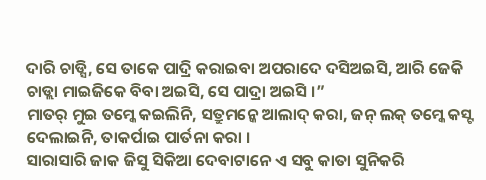ଦାରି ଚାଡ୍ସି, ସେ ତାକେ ପାଦ୍ରି କରାଇବା ଅପରାଦେ ଦସିଅଇସି, ଆରି ଜେକି ଚାଡ୍ଲା ମାଇଜିକେ ବିବା ଅଇସି, ସେ ପାଦ୍ରା ଅଇସି ।”
ମାତର୍ ମୁଇ ତମ୍କେ କଇଲିନି, ସତ୍ରୁମନ୍କେ ଆଲାଦ୍ କରା, ଜନ୍ ଲକ୍ ତମ୍କେ କସ୍ଟ ଦେଲାଇନି, ତାକର୍ପାଇ ପାର୍ତନା କରା ।
ସାରାସାରି ଜାକ ଜିସୁ ସିକିଆ ଦେବାଟାନେ ଏ ସବୁ କାତା ସୁନିକରି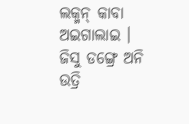ଲକ୍ମନ୍ କାବା ଅଇଗାଲାଇ ।
ଜିସୁ ଡଙ୍ଗ୍ରେ ଅନି ଉତ୍ରି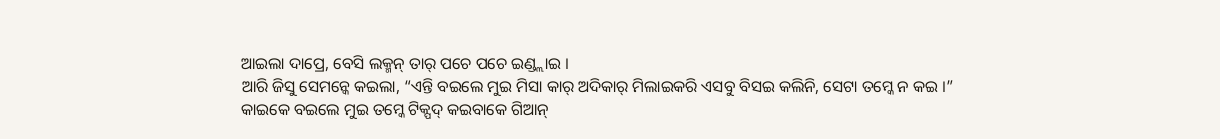ଆଇଲା ଦାପ୍ରେ, ବେସି ଲକ୍ମନ୍ ତାର୍ ପଚେ ପଚେ ଇଣ୍ଡ୍ଲାଇ ।
ଆରି ଜିସୁ ସେମନ୍କେ କଇଲା, “ଏନ୍ତି ବଇଲେ ମୁଇ ମିସା କାର୍ ଅଦିକାର୍ ମିଲାଇକରି ଏସବୁ ବିସଇ କଲିନି, ସେଟା ତମ୍କେ ନ କଇ ।”
କାଇକେ ବଇଲେ ମୁଇ ତମ୍କେ ଟିକ୍ପଦ୍ କଇବାକେ ଗିଆନ୍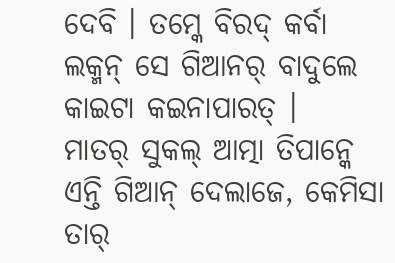ଦେବି । ତମ୍କେ ବିରଦ୍ କର୍ବା ଲକ୍ମନ୍ ସେ ଗିଆନର୍ ବାଦୁଲେ କାଇଟା କଇନାପାରତ୍ ।
ମାତର୍ ସୁକଲ୍ ଆତ୍ମା ତିପାନ୍କେ ଏନ୍ତି ଗିଆନ୍ ଦେଲାଜେ, କେମିସା ତାର୍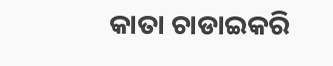କାତା ଚାଡାଇକରି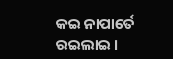କଇ ନାପାର୍ତେ ରଇଲାଇ ।